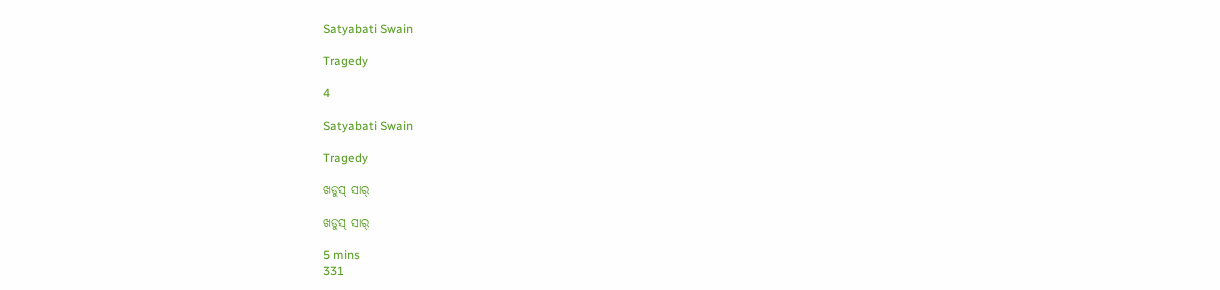Satyabati Swain

Tragedy

4

Satyabati Swain

Tragedy

ଖଡୁସ୍ ସାର୍

ଖଡୁସ୍ ସାର୍

5 mins
331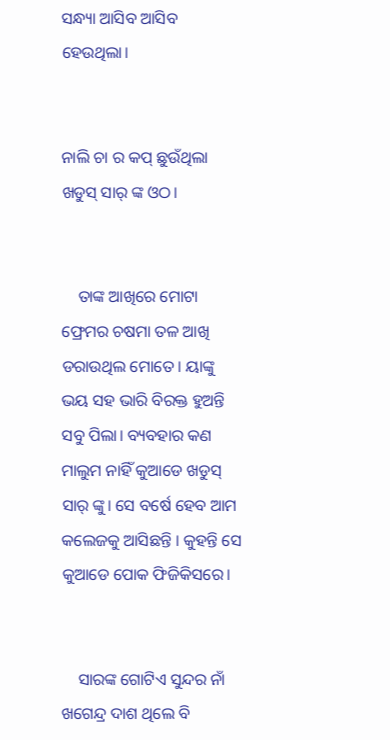ସନ୍ଧ୍ୟା ଆସିବ ଆସିବ ହେଉଥିଲା।


ନାଲି ଚା ର କପ୍ ଛୁଉଁଥିଲା ଖଡୁସ୍ ସାର୍ ଙ୍କ ଓଠ।


    ତାଙ୍କ ଆଖିରେ ମୋଟା ଫ୍ରେମର ଚଷମା ତଳ ଆଖି ଡରାଉଥିଲ ମୋତେ। ୟାଙ୍କୁ ଭୟ ସହ ଭାରି ବିରକ୍ତ ହୁଅନ୍ତି ସବୁ ପିଲା। ବ୍ୟବହାର କଣ ମାଲୁମ ନାହିଁ କୁଆଡେ ଖଡୁସ୍ ସାର୍ ଙ୍କୁ। ସେ ବର୍ଷେ ହେବ ଆମ କଲେଜକୁ ଆସିଛନ୍ତି । କୁହନ୍ତି ସେ କୁଆଡେ ପୋକ ଫିଜିକିସରେ।


    ସାରଙ୍କ ଗୋଟିଏ ସୁନ୍ଦର ନାଁ ଖଗେନ୍ଦ୍ର ଦାଶ ଥିଲେ ବି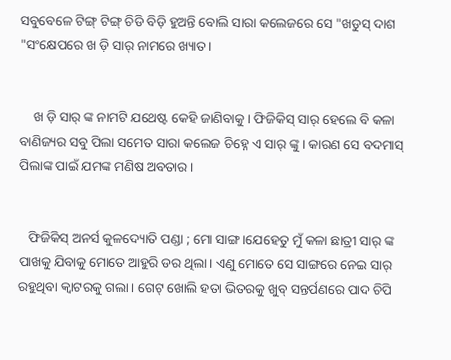ସବୁବେଳେ ଟିଙ୍ଗ୍ ଟିଙ୍ଗ୍ ଚିଡି ବିଡ଼ି ହୁଅନ୍ତି ବୋଲି ସାରା କଲେଜରେ ସେ "ଖଡୁସ୍ ଦାଶ "ସଂକ୍ଷେପରେ ଖ ଡ଼ି ସାର୍ ନାମରେ ଖ୍ୟାତ।


    ଖ ଡ଼ି ସାର୍ ଙ୍କ ନାମଟି ଯଥେଷ୍ଟ କେହି ଜାଣିବାକୁ। ଫିଜିକିସ୍ ସାର୍ ହେଲେ ବି କଳା ବାଣିଜ୍ୟର ସବୁ ପିଲା ସମେତ ସାରା କଲେଜ ଚିହ୍ନେ ଏ ସାର୍ ଙ୍କୁ । କାରଣ ସେ ବଦମାସ୍ ପିଲାଙ୍କ ପାଇଁ ଯମଙ୍କ ମଣିଷ ଅବତାର।


   ଫିଜିକିସ୍ ଅନର୍ସ କୁଳଦ୍ୟୋତି ପଣ୍ଡା ; ମୋ ସାଙ୍ଗ।ଯେହେତୁ ମୁଁ କଳା ଛାତ୍ରୀ ସାର୍ ଙ୍କ ପାଖକୁ ଯିବାକୁ ମୋତେ ଆହୁରି ଡର ଥିଲା। ଏଣୁ ମୋତେ ସେ ସାଙ୍ଗରେ ନେଇ ସାର୍ ରହୁଥିବା କ୍ଵାଟରକୁ ଗଲା। ଗେଟ୍ ଖୋଲି ହତା ଭିତରକୁ ଖୁବ୍ ସନ୍ତର୍ପଣରେ ପାଦ ଚିପି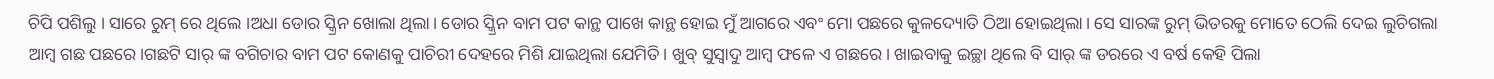ଚିପି ପଶିଲୁ । ସାରେ ରୁମ୍ ରେ ଥିଲେ ।ଅଧା ଡୋର ସ୍କ୍ରିନ ଖୋଲା ଥିଲା। ଡୋର ସ୍କ୍ରିନ ବାମ ପଟ କାନ୍ଥ ପାଖେ କାନ୍ଥ ହୋଇ ମୁଁ ଆଗରେ ଏବଂ ମୋ ପଛରେ କୁଳଦ୍ୟୋତି ଠିଆ ହୋଇଥିଲା। ସେ ସାରଙ୍କ ରୁମ୍ ଭିତରକୁ ମୋତେ ଠେଲି ଦେଇ ଲୁଚିଗଲା ଆମ୍ବ ଗଛ ପଛରେ।ଗଛଟି ସାର୍ ଙ୍କ ବଗିଚାର ବାମ ପଟ କୋଣକୁ ପାଚିରୀ ଦେହରେ ମିଶି ଯାଇଥିଲା ଯେମିତି। ଖୁବ୍ ସୁସ୍ୱାଦୁ ଆମ୍ବ ଫଳେ ଏ ଗଛରେ। ଖାଇବାକୁ ଇଚ୍ଛା ଥିଲେ ବି ସାର୍ ଙ୍କ ଡରରେ ଏ ବର୍ଷ କେହି ପିଲା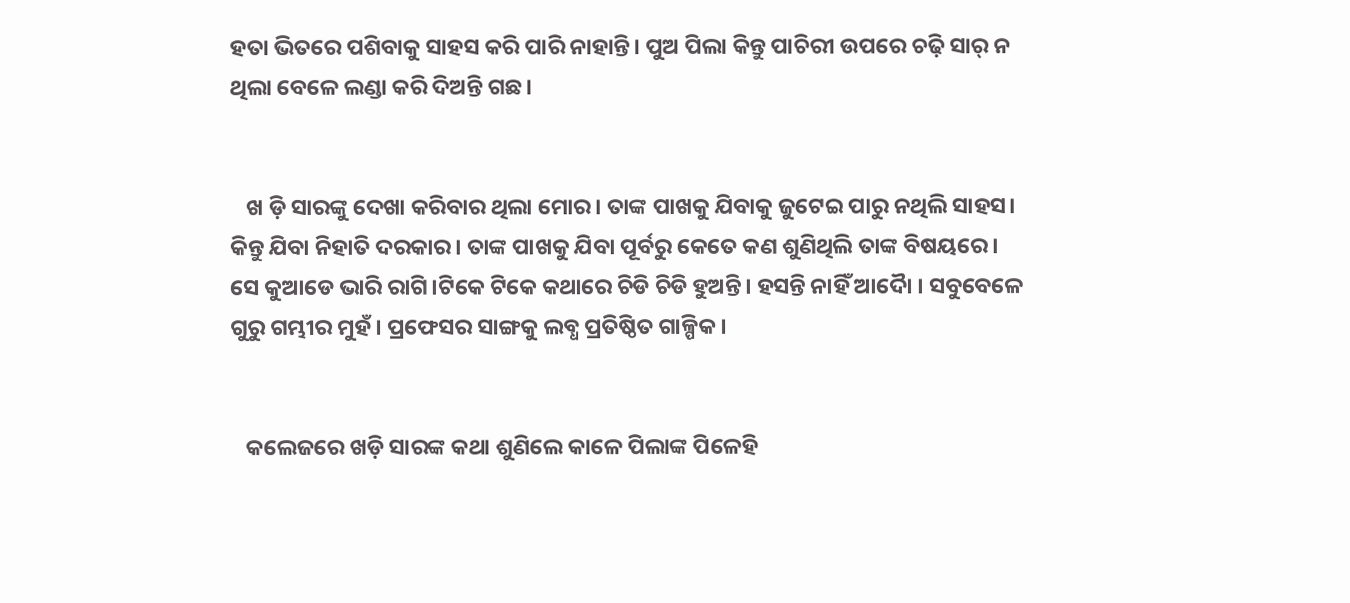ହତା ଭିତରେ ପଶିବାକୁ ସାହସ କରି ପାରି ନାହାନ୍ତି। ପୁଅ ପିଲା କିନ୍ତୁ ପାଚିରୀ ଉପରେ ଚଢ଼ି ସାର୍ ନ ଥିଲା ବେଳେ ଲଣ୍ଡା କରି ଦିଅନ୍ତି ଗଛ।


   ଖ ଡ଼ି ସାରଙ୍କୁ ଦେଖା କରିବାର ଥିଲା ମୋର। ତାଙ୍କ ପାଖକୁ ଯିବାକୁ ଜୁଟେଇ ପାରୁ ନଥିଲି ସାହସ। କିନ୍ତୁ ଯିବା ନିହାତି ଦରକାର। ତାଙ୍କ ପାଖକୁ ଯିବା ପୂର୍ବରୁ କେତେ କଣ ଶୁଣିଥିଲି ତାଙ୍କ ବିଷୟରେ। ସେ କୁଆଡେ ଭାରି ରାଗି।ଟିକେ ଟିକେ କଥାରେ ଚିଡି ଚିଡି ହୁଅନ୍ତି। ହସନ୍ତି ନାହିଁ ଆଦୋୖ । ସବୁବେଳେ ଗୁରୁ ଗମ୍ଭୀର ମୁହଁ। ପ୍ରଫେସର ସାଙ୍ଗକୁ ଲବ୍ଧ ପ୍ରତିଷ୍ଠିତ ଗାଳ୍ପିକ ।


   କଲେଜରେ ଖଡ଼ି ସାରଙ୍କ କଥା ଶୁଣିଲେ କାଳେ ପିଲାଙ୍କ ପିଳେହି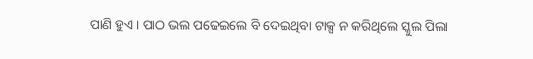ପାଣି ହୁଏ। ପାଠ ଭଲ ପଢେଇଲେ ବି ଦେଇଥିବା ଟାକ୍ସ ନ କରିଥିଲେ ସ୍କୁଲ ପିଲା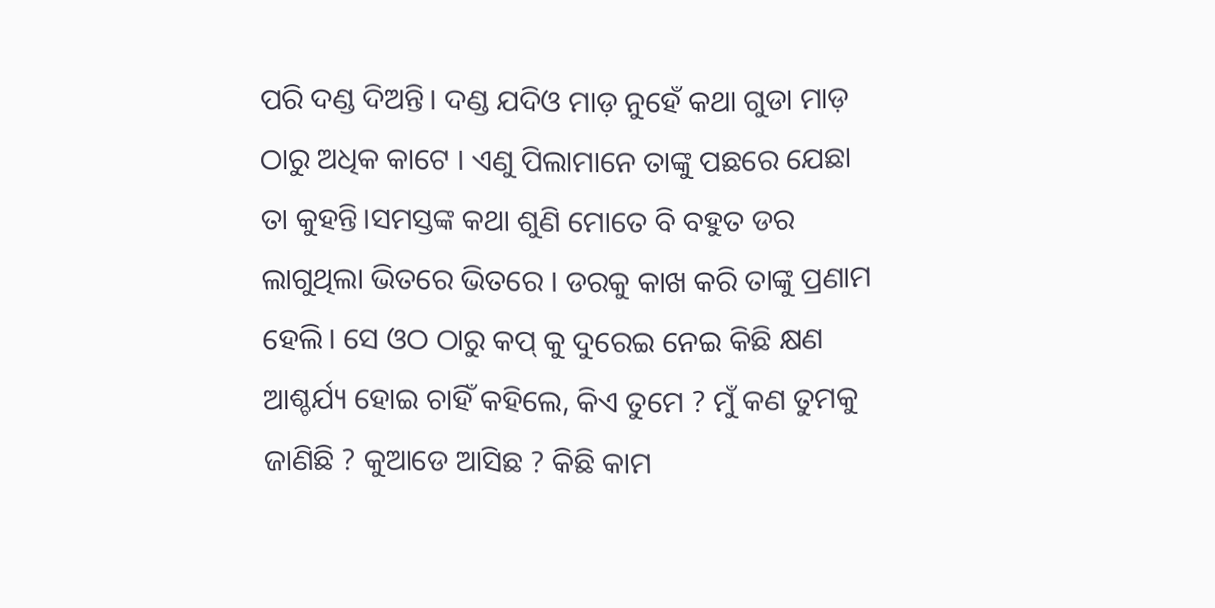ପରି ଦଣ୍ଡ ଦିଅନ୍ତି। ଦଣ୍ଡ ଯଦିଓ ମାଡ଼ ନୁହେଁ କଥା ଗୁଡା ମାଡ଼ ଠାରୁ ଅଧିକ କାଟେ । ଏଣୁ ପିଲାମାନେ ତାଙ୍କୁ ପଛରେ ଯେଛା ତା କୁହନ୍ତି।ସମସ୍ତଙ୍କ କଥା ଶୁଣି ମୋତେ ବି ବହୁତ ଡର ଲାଗୁଥିଲା ଭିତରେ ଭିତରେ । ଡରକୁ କାଖ କରି ତାଙ୍କୁ ପ୍ରଣାମ ହେଲି। ସେ ଓଠ ଠାରୁ କପ୍ କୁ ଦୁରେଇ ନେଇ କିଛି କ୍ଷଣ ଆଶ୍ଚର୍ଯ୍ୟ ହୋଇ ଚାହିଁ କହିଲେ, କିଏ ତୁମେ ? ମୁଁ କଣ ତୁମକୁ ଜାଣିଛି ? କୁଆଡେ ଆସିଛ ? କିଛି କାମ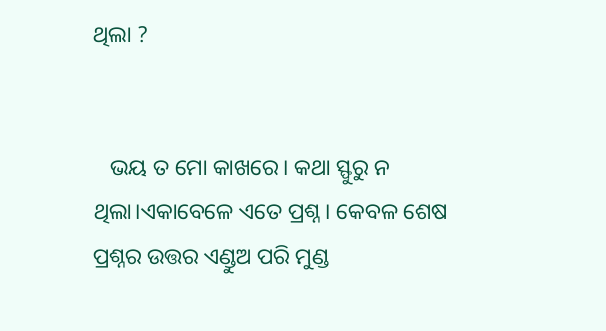ଥିଲା ?


   ଭୟ ତ ମୋ କାଖରେ। କଥା ସ୍ଫୁରୁ ନ ଥିଲା।ଏକାବେଳେ ଏତେ ପ୍ରଶ୍ନ। କେବଳ ଶେଷ ପ୍ରଶ୍ନର ଉତ୍ତର ଏଣ୍ଡୁଅ ପରି ମୁଣ୍ଡ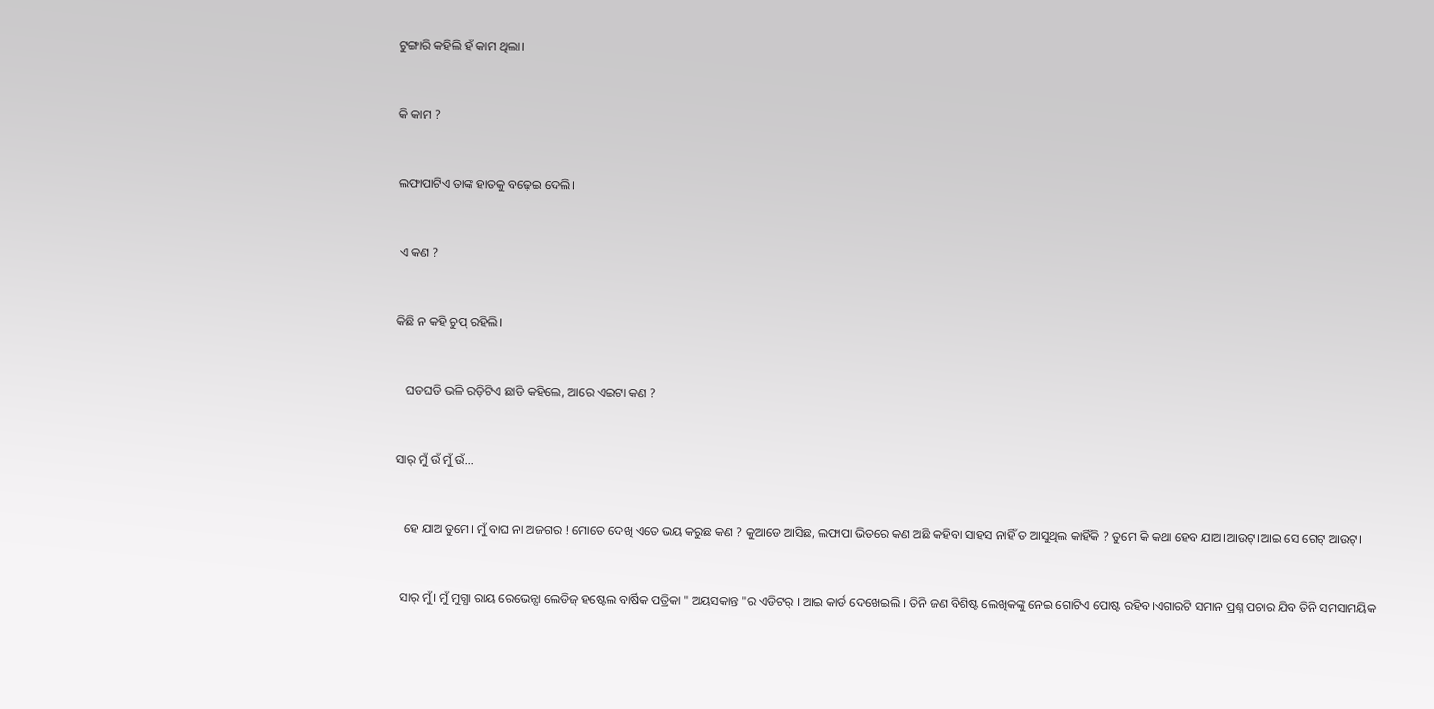ଟୁଙ୍ଗାରି କହିଲି ହଁ କାମ ଥିଲା।


କି କାମ ?


ଲଫାପାଟିଏ ତାଙ୍କ ହାତକୁ ବଢ଼େଇ ଦେଲି।


 ଏ କଣ ?


କିଛି ନ କହି ଚୁପ୍ ରହିଲି।


   ଘଡଘଡି ଭଳି ରଡ଼ିଟିଏ ଛାଡି କହିଲେ, ଆରେ ଏଇଟା କଣ ?


ସାର୍ ମୁଁ ଉଁ ମୁଁ ଉଁ...


   ହେ ଯାଅ ତୁମେ। ମୁଁ ବାଘ ନା ଅଜଗର ! ମୋତେ ଦେଖି ଏତେ ଭୟ କରୁଛ କଣ ? କୁଆଡେ ଆସିଛ, ଲଫାପା ଭିତରେ କଣ ଅଛି କହିବା ସାହସ ନାହିଁ ତ ଆସୁଥିଲ କାହିଁକି ? ତୁମେ କି କଥା ହେବ ଯାଅ।ଆଉଟ୍।ଆଇ ସେ ଗେଟ୍ ଆଉଟ୍।


  ସାର୍ ମୁଁ। ମୁଁ ମୁଗ୍ଧା ରାୟ ରେଭେନ୍ସା ଲେଡିଜ୍ ହଷ୍ଟେଲ ବାର୍ଷିକ ପତ୍ରିକା " ଅୟସକାନ୍ତ "ର ଏଡିଟର୍ । ଆଇ କାର୍ଡ ଦେଖେଇଲି । ତିନି ଜଣ ବିଶିଷ୍ଟ ଲେଖିକଙ୍କୁ ନେଇ ଗୋଟିଏ ପୋଷ୍ଟ ରହିବ।ଏଗାରଟି ସମାନ ପ୍ରଶ୍ନ ପଚାର ଯିବ ତିନି ସମସାମୟିକ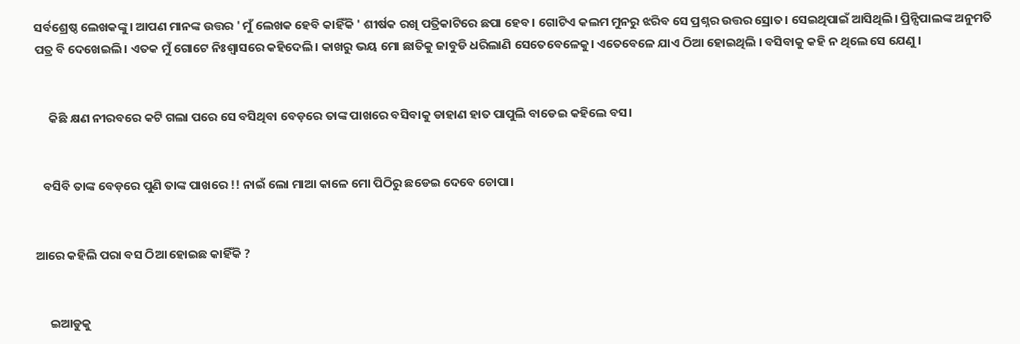ସର୍ବଶ୍ରେଷ୍ଠ ଲେଖକଙ୍କୁ। ଆପଣ ମାନଙ୍କ ଉତ୍ତର ' ମୁଁ ଲେଖକ ହେବି କାହିଁକି ' ଶୀର୍ଷକ ରଖି ପତ୍ରିକାଟିରେ ଛପା ହେବ। ଗୋଟିଏ କଲମ ମୁନରୁ ଝରିବ ସେ ପ୍ରଶ୍ନର ଉତ୍ତର ସ୍ରୋତ। ସେଇଥିପାଇଁ ଆସିଥିଲି। ପ୍ରିନ୍ସିପାଲଙ୍କ ଅନୁମତି ପତ୍ର ବି ଦେଖେଇଲି। ଏତକ ମୁଁ ଗୋଟେ ନିଃଶ୍ବାସରେ କହିଦେଲି। କାଖରୁ ଭୟ ମୋ ଛାତିକୁ ଜାବୁଡି ଧରିଲାଣି ସେତେବେଳେକୁ। ଏତେବେଳେ ଯାଏ ଠିଆ ହୋଇଥିଲି । ବସିବାକୁ କହି ନ ଥିଲେ ସେ ଯେଣୁ ।


     କିଛି କ୍ଷଣ ନୀରବରେ କଟି ଗଲା ପରେ ସେ ବସିଥିବା ବେଡ଼ରେ ତାଙ୍କ ପାଖରେ ବସିବାକୁ ଡାହାଣ ହାତ ପାପୁଲି ବାଡେଇ କହିଲେ ବସ।


   ବସିବି ତାଙ୍କ ବେଡ଼ରେ ପୁଣି ତାଙ୍କ ପାଖରେ !! ନାଇଁ ଲୋ ମାଆ କାଳେ ମୋ ପିଠିରୁ ଛଡେଇ ଦେବେ ଚୋପା।


ଆରେ କହିଲି ପରା ବସ ଠିଆ ହୋଇଛ କାହିଁକି ?


     ଇଆଡୁକୁ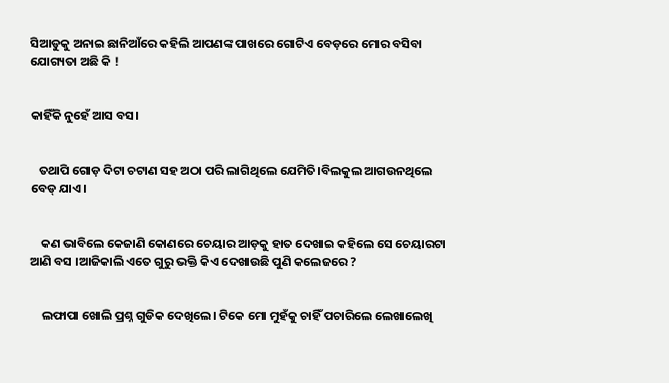ସିଆଡୁକୁ ଅନାଇ ଛାନିଆଁରେ କହିଲି ଆପଣଙ୍କ ପାଖରେ ଗୋଟିଏ ବେଡ଼ରେ ମୋର ବସିବା ଯୋଗ୍ୟତା ଅଛି କି !


କାହିଁକି ନୁହେଁ ଆସ ବସ।


   ତଥାପି ଗୋଡ଼ ଦିଟା ଚଟାଣ ସହ ଅଠା ପରି ଲାଗିଥିଲେ ଯେମିତି।ବିଲକୁଲ ଆଗଉନଥିଲେ ବେଡ୍ ଯାଏ।


    କଣ ଭାବିଲେ କେଜାଣି କୋଣରେ ଚେୟାର ଆଡ଼କୁ ହାତ ଦେଖାଇ କହିଲେ ସେ ଚେୟାରଟା ଆଣି ବସ ।ଆଜିକାଲି ଏତେ ଗୁରୁ ଭକ୍ତି କିଏ ଦେଖାଉଛି ପୁଣି କଲେଜରେ ?


    ଲଫାପା ଖୋଲି ପ୍ରଶ୍ନ ଗୁଡିକ ଦେଖିଲେ। ଟିକେ ମୋ ମୁହଁକୁ ଚାହିଁ ପଚାରିଲେ ଲେଖାଲେଖି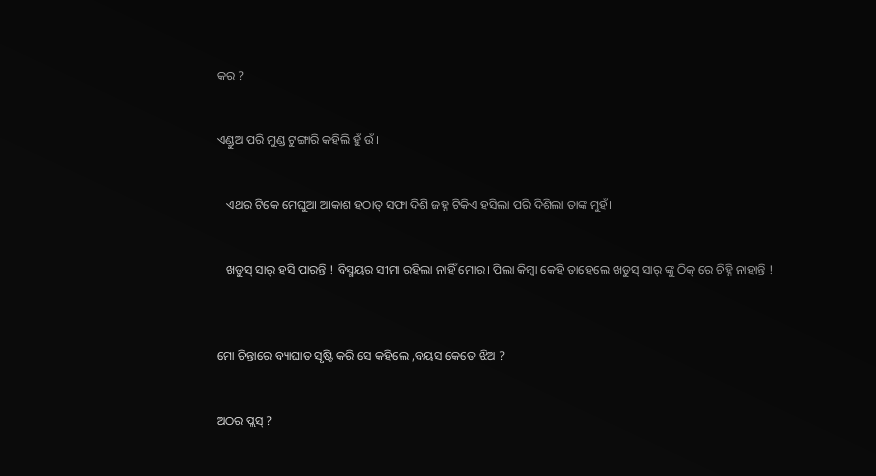କର ?


ଏଣ୍ଡୁଅ ପରି ମୁଣ୍ଡ ଟୁଙ୍ଗାରି କହିଲି ହୁଁ ଉଁ ।


   ଏଥର ଟିକେ ମେଘୁଆ ଆକାଶ ହଠାତ୍ ସଫା ଦିଶି ଜହ୍ନ ଟିକିଏ ହସିଲା ପରି ଦିଶିଲା ତାଙ୍କ ମୁହଁ।


   ଖଡୁସ୍ ସାର୍ ହସି ପାରନ୍ତି ! ବିସ୍ମୟର ସୀମା ରହିଲା ନାହିଁ ମୋର। ପିଲା କିମ୍ବା କେହି ତାହେଲେ ଖଡୁସ୍ ସାର୍ ଙ୍କୁ ଠିକ୍ ରେ ଚିହ୍ନି ନାହାନ୍ତି !



ମୋ ଚିନ୍ତାରେ ବ୍ୟାଘାତ ସୃଷ୍ଟି କରି ସେ କହିଲେ ,ବୟସ କେତେ ଝିଅ ?


ଅଠର ପ୍ଲସ୍ ?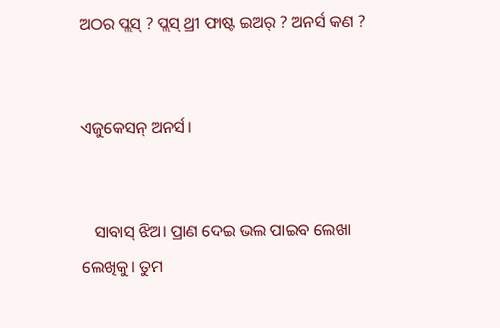ଅଠର ପ୍ଲସ୍ ? ପ୍ଲସ୍ ଥ୍ରୀ ଫାଷ୍ଟ ଇଅର୍ ? ଅନର୍ସ କଣ ?


ଏଜୁକେସନ୍ ଅନର୍ସ।


   ସାବାସ୍ ଝିଅ। ପ୍ରାଣ ଦେଇ ଭଲ ପାଇବ ଲେଖା ଲେଖିକୁ। ତୁମ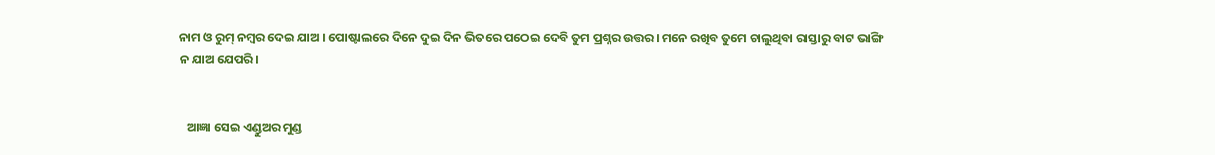ନାମ ଓ ରୁମ୍ ନମ୍ବର ଦେଇ ଯାଅ । ପୋଷ୍ଟାଲରେ ଦିନେ ଦୁଇ ଦିନ ଭିତରେ ପଠେଇ ଦେବି ତୁମ ପ୍ରଶ୍ନର ଉତ୍ତର। ମନେ ରଖିବ ତୁମେ ଚାଲୁଥିବା ରାସ୍ତାରୁ ବାଟ ଭାଙ୍ଗି ନ ଯାଅ ଯେପରି।


   ଆଜ୍ଞା ସେଇ ଏଣ୍ଡୁଅର ମୁଣ୍ଡ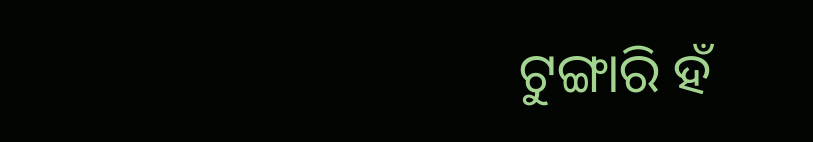ଟୁଙ୍ଗାରି ହଁ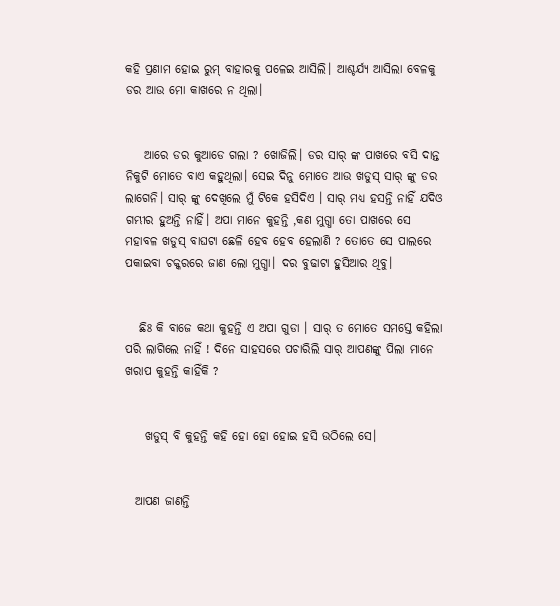କହି ପ୍ରଣାମ ହୋଇ ରୁମ୍ ବାହାରକୁ ପଳେଇ ଆସିଲି। ଆଶ୍ଚର୍ଯ୍ୟ ଆସିଲା ବେଳକୁ ଡର ଆଉ ମୋ କାଖରେ ନ ଥିଲା।


    ଆରେ ଡର କୁଆଡେ ଗଲା ? ଖୋଜିଲି। ଡର ସାର୍ ଙ୍କ ପାଖରେ ବସି ଦାନ୍ତ ନିକୁଟି ମୋତେ ବାଏ କହୁଥିଲା। ସେଇ ଦିନୁ ମୋତେ ଆଉ ଖଡୁସ୍ ସାର୍ ଙ୍କୁ ଡର ଲାଗେନି। ସାର୍ ଙ୍କୁ ଦେଖିଲେ ମୁଁ ଟିକେ ହସିଦିଏ । ସାର୍ ମଧ୍ୟ ହସନ୍ତି ନାହିଁ ଯଦିଓ ଗମ୍ଭୀର ହୁଅନ୍ତି ନାହିଁ। ଅପା ମାନେ କୁହନ୍ତି ,କଣ ମୁଗ୍ଧା ତୋ ପାଖରେ ସେ ମହାବଳ ଖଡୁସ୍ ବାଘଟା ଛେଳି ହେବ ହେବ ହେଲାଣି ? ତୋତେ ସେ ପାଲରେ ପକାଇବା ଚକ୍କରରେ ଜାଣ ଲୋ ମୁଗ୍ଧା। ଦର ବୁଢାଟା ହୁସିଆର ଥିବୁ।


   ଛିଃ କି ବାଜେ କଥା କୁହନ୍ତି ଏ ଅପା ଗୁଡା । ସାର୍ ତ ମୋତେ ସମସ୍ତେ କହିଲା ପରି ଲାଗିଲେ ନାହିଁ ! ଦିନେ ସାହସରେ ପଚାରିଲି ସାର୍ ଆପଣଙ୍କୁ ପିଲା ମାନେ ଖରାପ କୁହନ୍ତି କାହିଁକି ?


    ଖଡୁସ୍ ବି କୁହନ୍ତି କହି ହୋ ହୋ ହୋଇ ହସି ଉଠିଲେ ସେ।


  ଆପଣ ଜାଣନ୍ତି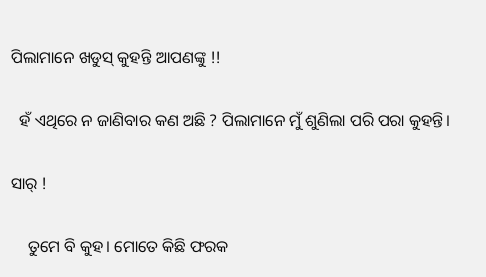ପିଲାମାନେ ଖଡୁସ୍ କୁହନ୍ତି ଆପଣଙ୍କୁ !!


  ହଁ ଏଥିରେ ନ ଜାଣିବାର କଣ ଅଛି ? ପିଲାମାନେ ମୁଁ ଶୁଣିଲା ପରି ପରା କୁହନ୍ତି।


ସାର୍ !


    ତୁମେ ବି କୁହ। ମୋତେ କିଛି ଫରକ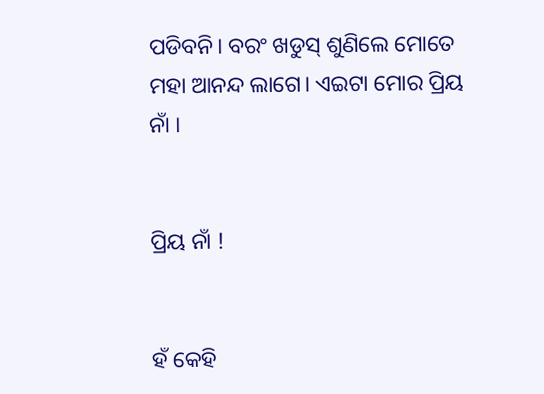ପଡିବନି। ବରଂ ଖଡୁସ୍ ଶୁଣିଲେ ମୋତେ ମହା ଆନନ୍ଦ ଲାଗେ। ଏଇଟା ମୋର ପ୍ରିୟ ନାଁ ।


ପ୍ରିୟ ନାଁ !


ହଁ କେହି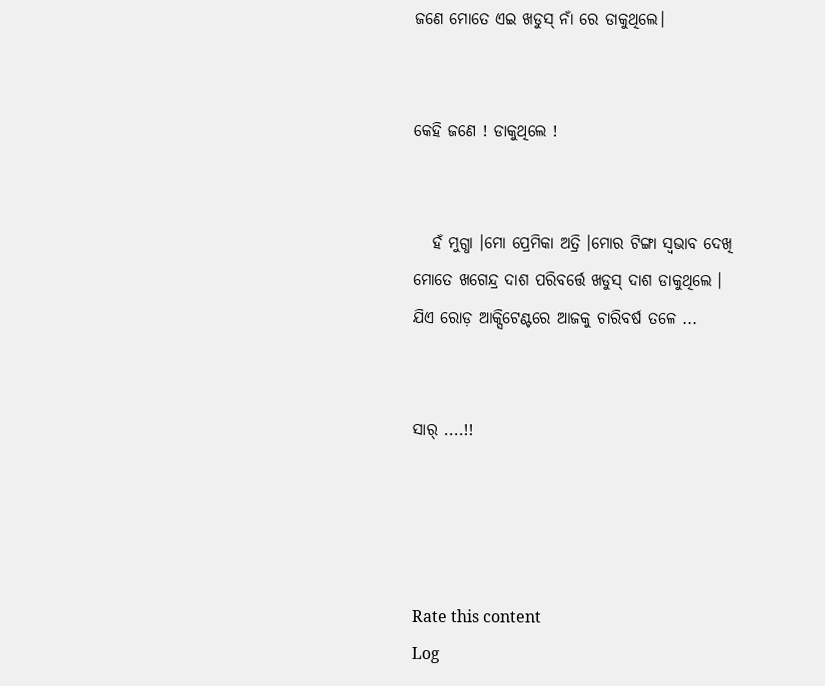ଜଣେ ମୋତେ ଏଇ ଖଡୁସ୍ ନାଁ ରେ ଡାକୁଥିଲେ।


କେହି ଜଣେ ! ଡାକୁଥିଲେ !


   ହଁ ମୁଗ୍ଧା ।ମୋ ପ୍ରେମିକା ଅତ୍ରି ।ମୋର ଟିଙ୍ଗା ସ୍ଵଭାବ ଦେଖି ମୋତେ ଖଗେନ୍ଦ୍ର ଦାଶ ପରିବର୍ତ୍ତେ ଖଡୁସ୍ ଦାଶ ଡାକୁଥିଲେ । ଯିଏ ରୋଡ଼ ଆକ୍ସିଟେଣ୍ଟରେ ଆଜକୁ ଚାରିବର୍ଷ ତଳେ ...


ସାର୍ ....!!




Rate this content
Log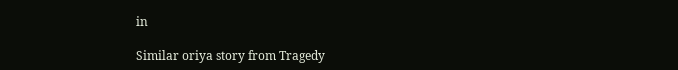in

Similar oriya story from Tragedy